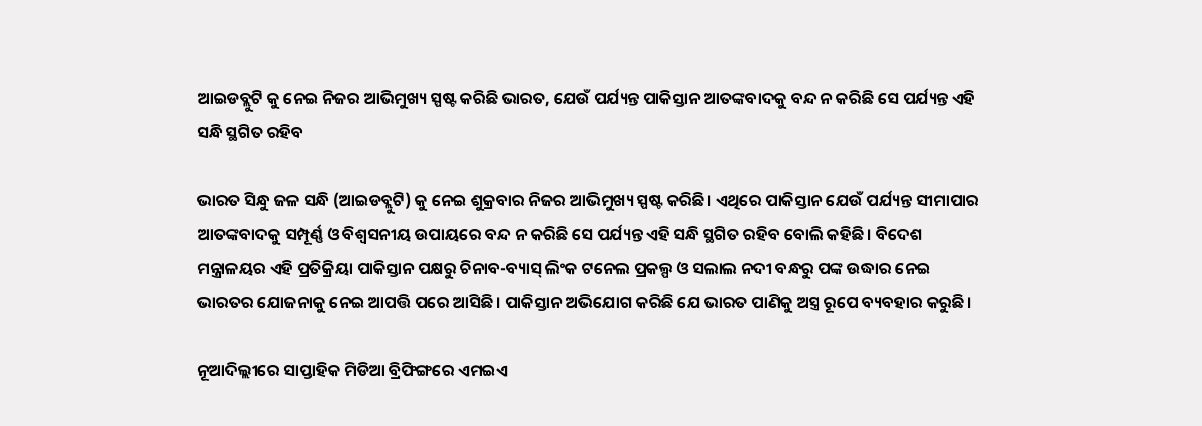ଆଇଡବ୍ଲୁଟି କୁ ନେଇ ନିଜର ଆଭିମୁଖ୍ୟ ସ୍ପଷ୍ଟ କରିଛି ଭାରତ, ଯେଉଁ ପର୍ଯ୍ୟନ୍ତ ପାକିସ୍ତାନ ଆତଙ୍କବାଦକୁ ବନ୍ଦ ନ କରିଛି ସେ ପର୍ଯ୍ୟନ୍ତ ଏହି ସନ୍ଧି ସ୍ଥଗିତ ରହିବ

ଭାରତ ସିନ୍ଧୁ ଜଳ ସନ୍ଧି (ଆଇଡବ୍ଲୁଟି) କୁ ନେଇ ଶୁକ୍ରବାର ନିଜର ଆଭିମୁଖ୍ୟ ସ୍ପଷ୍ଟ କରିଛି। ଏଥିରେ ପାକିସ୍ତାନ ଯେଉଁ ପର୍ଯ୍ୟନ୍ତ ସୀମାପାର ଆତଙ୍କବାଦକୁ ସମ୍ପୂର୍ଣ୍ଣ ଓ ବିଶ୍ୱସନୀୟ ଉପାୟରେ ବନ୍ଦ ନ କରିଛି ସେ ପର୍ଯ୍ୟନ୍ତ ଏହି ସନ୍ଧି ସ୍ଥଗିତ ରହିବ ବୋଲି କହିଛି। ବିଦେଶ ମନ୍ତ୍ରାଳୟର ଏହି ପ୍ରତିକ୍ରିୟା ପାକିସ୍ତାନ ପକ୍ଷରୁ ଚିନାବ-ବ୍ୟାସ୍ ଲିଂକ ଟନେଲ ପ୍ରକଲ୍ପ ଓ ସଲାଲ ନଦୀ ବନ୍ଧରୁ ପଙ୍କ ଉଦ୍ଧାର ନେଇ ଭାରତର ଯୋଜନାକୁ ନେଇ ଆପତ୍ତି ପରେ ଆସିଛି। ପାକିସ୍ତାନ ଅଭିଯୋଗ କରିଛି ଯେ ଭାରତ ପାଣିକୁ ଅସ୍ତ୍ର ରୂପେ ବ୍ୟବହାର କରୁଛି।

ନୂଆଦିଲ୍ଲୀରେ ସାପ୍ତାହିକ ମିଡିଆ ବ୍ରିଫିଙ୍ଗରେ ଏମଇଏ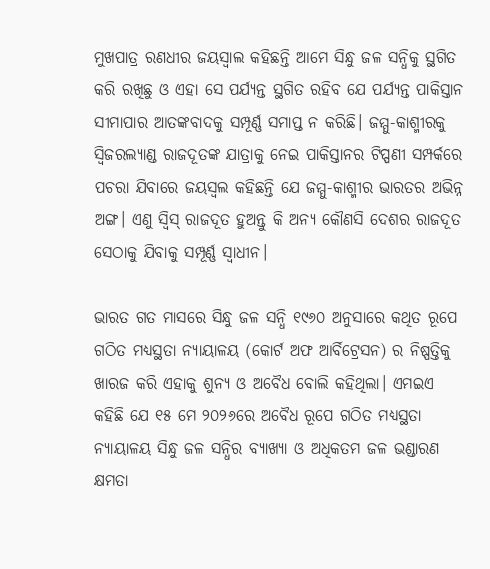ମୁଖପାତ୍ର ରଣଧୀର ଜୟସ୍ୱାଲ କହିଛନ୍ତି ଆମେ ସିନ୍ଧୁ ଜଳ ସନ୍ଧିକୁ ସ୍ଥଗିତ କରି ରଖିଛୁ ଓ ଏହା ସେ ପର୍ଯ୍ୟନ୍ତ ସ୍ଥଗିତ ରହିବ ଯେ ପର୍ଯ୍ୟନ୍ତ ପାକିସ୍ତାନ ସୀମାପାର ଆତଙ୍କବାଦକୁ ସମ୍ପୂର୍ଣ୍ଣ ସମାପ୍ତ ନ କରିଛି। ଜମ୍ମୁ-କାଶ୍ମୀରକୁ ସ୍ୱିଜରଲ୍ୟାଣ୍ଡ ରାଜଦୂତଙ୍କ ଯାତ୍ରାକୁ ନେଇ ପାକିସ୍ତାନର ଟିପ୍ପଣୀ ସମ୍ପର୍କରେ ପଚରା ଯିବାରେ ଜୟସ୍ୱଲ କହିଛନ୍ତି ଯେ ଜମ୍ମୁ-କାଶ୍ମୀର ଭାରତର ଅଭିନ୍ନ ଅଙ୍ଗ। ଏଣୁ ସ୍ୱିସ୍ ରାଜଦୂତ ହୁଅନ୍ତୁ କି ଅନ୍ୟ କୌଣସି ଦେଶର ରାଜଦୂତ ସେଠାକୁ ଯିବାକୁ ସମ୍ପୂର୍ଣ୍ଣ ସ୍ୱାଧୀନ।

ଭାରତ ଗତ ମାସରେ ସିନ୍ଧୁ ଜଳ ସନ୍ଧି ୧୯୬୦ ଅନୁସାରେ କଥିତ ରୂପେ ଗଠିତ ମଧ୍ୟସ୍ଥତା ନ୍ୟାୟାଳୟ (କୋର୍ଟ ଅଫ ଆର୍ବିଟ୍ରେସନ) ର ନିଷ୍ପତ୍ତିକୁ ଖାରଜ କରି ଏହାକୁ ଶୁନ୍ୟ ଓ ଅବୈଧ ବୋଲି କହିଥିଲା। ଏମଇଏ କହିଛି ଯେ ୧୫ ମେ ୨୦୨୬ରେ ଅବୈଧ ରୂପେ ଗଠିତ ମଧ୍ୟସ୍ଥତା ନ୍ୟାୟାଳୟ ସିନ୍ଧୁ ଜଳ ସନ୍ଧିର ବ୍ୟାଖ୍ୟା ଓ ଅଧିକତମ ଜଳ ଭଣ୍ଡାରଣ କ୍ଷମତା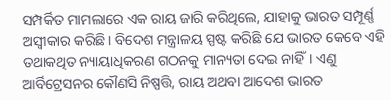ସମ୍ପର୍କିତ ମାମଲାରେ ଏକ ରାୟ ଜାରି କରିଥିଲେ, ଯାହାକୁ ଭାରତ ସମ୍ପୂର୍ଣ୍ଣ ଅସ୍ୱୀକାର କରିଛି। ବିଦେଶ ମନ୍ତ୍ରାଳୟ ସ୍ପଷ୍ଟ କରିଛି ଯେ ଭାରତ କେବେ ଏହି ତଥାକଥିତ ନ୍ୟାୟାଧିକରଣ ଗଠନକୁ ମାନ୍ୟତା ଦେଇ ନାହିଁ। ଏଣୁ ଆର୍ବିଟ୍ରେସନର କୌଣସି ନିଷ୍ପତ୍ତି, ରାୟ ଅଥବା ଆଦେଶ ଭାରତ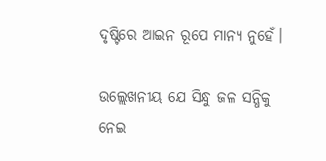ଦୃଷ୍ଟିରେ ଆଇନ ରୂପେ ମାନ୍ୟ ନୁହେଁ।

ଉଲ୍ଲେଖନୀୟ ଯେ ସିନ୍ଧୁ ଜଳ ସନ୍ଧିକୁ ନେଇ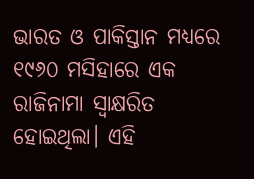ଭାରତ ଓ ପାକିସ୍ତାନ ମଧ୍ୟରେ ୧୯୬୦ ମସିହାରେ ଏକ ରାଜିନାମା ସ୍ୱାକ୍ଷରିତ ହୋଇଥିଲା। ଏହି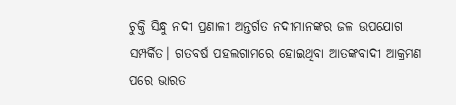ଚୁକ୍ତି ସିନ୍ଧୁ ନଦୀ ପ୍ରଣାଳୀ ଅନ୍ତର୍ଗତ ନଦୀମାନଙ୍କର ଜଳ ଉପଯୋଗ ସମ୍ପର୍କିତ। ଗତବର୍ଷ ପହଲଗାମରେ ହୋଇଥିବା ଆତଙ୍କବାଦୀ ଆକ୍ରମଣ ପରେ ଭାରତ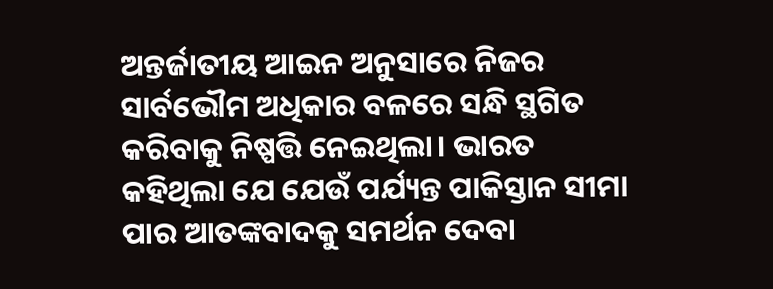ଅନ୍ତର୍ଜାତୀୟ ଆଇନ ଅନୁସାରେ ନିଜର ସାର୍ବଭୌମ ଅଧିକାର ବଳରେ ସନ୍ଧି ସ୍ଥଗିତ କରିବାକୁ ନିଷ୍ପତ୍ତି ନେଇଥିଲା। ଭାରତ କହିଥିଲା ଯେ ଯେଉଁ ପର୍ଯ୍ୟନ୍ତ ପାକିସ୍ତାନ ସୀମା ପାର ଆତଙ୍କବାଦକୁ ସମର୍ଥନ ଦେବା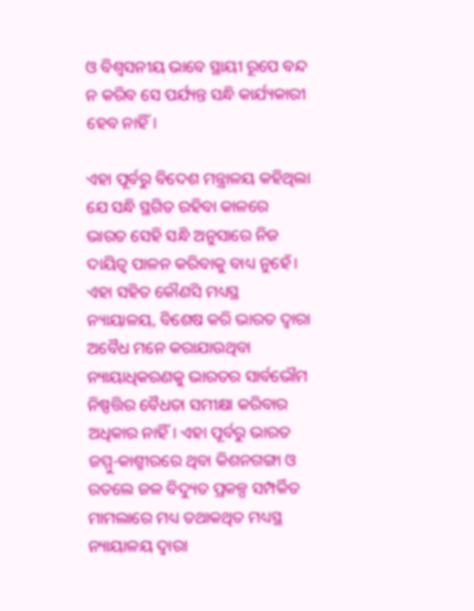ଓ ବିଶ୍ୱସନୀୟ ଭାବେ ସ୍ଥାୟୀ ରୂପେ ବନ୍ଦ ନ କରିବ ସେ ପର୍ଯ୍ୟନ୍ତ ସନ୍ଧି କାର୍ଯ୍ୟକାରୀ ହେବ ନାହିଁ।

ଏହା ପୂର୍ବରୁ ବିଦେଶ ମନ୍ତ୍ରାଳୟ କହିଥିଲା ଯେ ସନ୍ଧି ସ୍ଥଗିତ ରହିବା କାଳରେ ଭାରତ ସେହି ସନ୍ଧି ଅନୁସାରେ ନିଜ ଦାୟିତ୍ୱ ପାଳନ କରିବାକୁ ବାଧ୍ୟ ନୁହେଁ। ଏହା ସହିତ କୌଣସି ମଧ୍ୟସ୍ଥ ନ୍ୟାୟାଳୟ, ବିଶେଷ କରି ଭାରତ ଦ୍ୱାରା ଅବୈଧ ମନେ କରାଯାଉଥିବା ନ୍ୟାୟାଧିକରଣକୁ ଭାରତର ସାର୍ବଭୌମ ନିଷ୍ପତ୍ତିର ବୈଧତା ସମୀକ୍ଷା କରିବାର ଅଧିକାର ନାହିଁ। ଏହା ପୂର୍ବରୁ ଭାରତ ଜମ୍ମୁ-କାଶ୍ମୀରରେ ଥିବା କିଶନଗଙ୍ଗା ଓ ରତଲେ ଜଳ ବିଦ୍ୟୁତ ପ୍ରକଳ୍ପ ସମ୍ପର୍କିତ ମାମଲାରେ ମଧ୍ୟ ତଥାକଥିତ ମଧ୍ୟସ୍ଥ ନ୍ୟାୟାଳୟ ଦ୍ୱାରା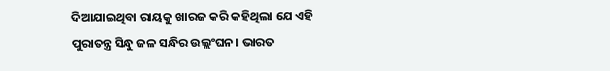ଦିଆଯାଇଥିବା ରାୟକୁ ଖାରଜ କରି କହିଥିଲା ଯେ ଏହି ପୁରାତନ୍ତ୍ର ସିନ୍ଧୁ ଜଳ ସନ୍ଧିର ଉଲ୍ଲଂଘନ। ଭାରତ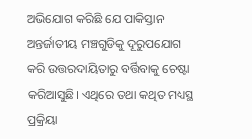ଅଭିଯୋଗ କରିଛି ଯେ ପାକିସ୍ତାନ ଅନ୍ତର୍ଜାତୀୟ ମଞ୍ଚଗୁଡିକୁ ଦୂରୁପଯୋଗ କରି ଉତ୍ତରଦାୟିତାରୁ ବର୍ତ୍ତିବାକୁ ଚେଷ୍ଟା କରିଆସୁଛି। ଏଥିରେ ତଥା କଥିତ ମଧ୍ୟସ୍ଥ ପ୍ରକ୍ରିୟା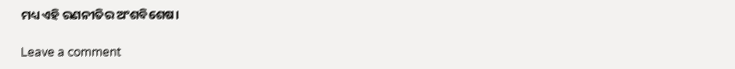ମଧ୍ୟ ଏହି ରଣନୀତିର ଅଂଶବିଶେଷ।

Leave a comment